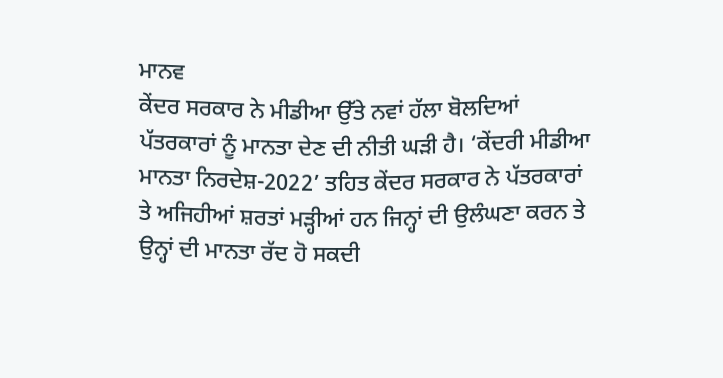ਮਾਨਵ
ਕੇਂਦਰ ਸਰਕਾਰ ਨੇ ਮੀਡੀਆ ਉੱਤੇ ਨਵਾਂ ਹੱਲਾ ਬੋਲਦਿਆਂ ਪੱਤਰਕਾਰਾਂ ਨੂੰ ਮਾਨਤਾ ਦੇਣ ਦੀ ਨੀਤੀ ਘੜੀ ਹੈ। ‘ਕੇਂਦਰੀ ਮੀਡੀਆ ਮਾਨਤਾ ਨਿਰਦੇਸ਼-2022’ ਤਹਿਤ ਕੇਂਦਰ ਸਰਕਾਰ ਨੇ ਪੱਤਰਕਾਰਾਂ ਤੇ ਅਜਿਹੀਆਂ ਸ਼ਰਤਾਂ ਮੜ੍ਹੀਆਂ ਹਨ ਜਿਨ੍ਹਾਂ ਦੀ ਉਲੰਘਣਾ ਕਰਨ ਤੇ ਉਨ੍ਹਾਂ ਦੀ ਮਾਨਤਾ ਰੱਦ ਹੋ ਸਕਦੀ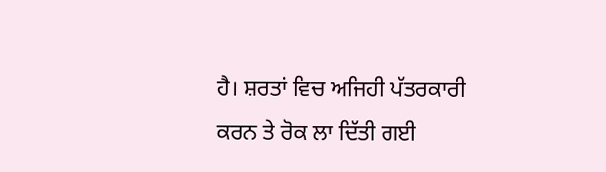ਹੈ। ਸ਼ਰਤਾਂ ਵਿਚ ਅਜਿਹੀ ਪੱਤਰਕਾਰੀ ਕਰਨ ਤੇ ਰੋਕ ਲਾ ਦਿੱਤੀ ਗਈ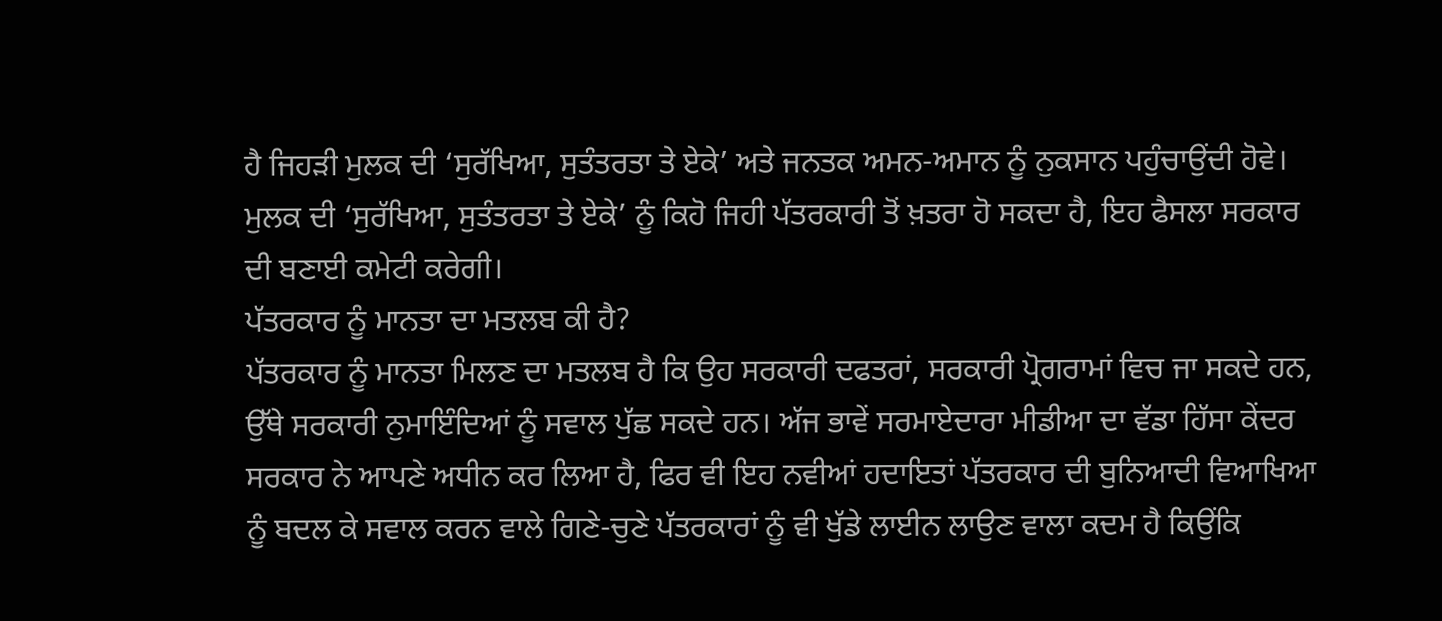ਹੈ ਜਿਹੜੀ ਮੁਲਕ ਦੀ ‘ਸੁਰੱਖਿਆ, ਸੁਤੰਤਰਤਾ ਤੇ ਏਕੇ’ ਅਤੇ ਜਨਤਕ ਅਮਨ-ਅਮਾਨ ਨੂੰ ਨੁਕਸਾਨ ਪਹੁੰਚਾਉਂਦੀ ਹੋਵੇ। ਮੁਲਕ ਦੀ ‘ਸੁਰੱਖਿਆ, ਸੁਤੰਤਰਤਾ ਤੇ ਏਕੇ’ ਨੂੰ ਕਿਹੋ ਜਿਹੀ ਪੱਤਰਕਾਰੀ ਤੋਂ ਖ਼ਤਰਾ ਹੋ ਸਕਦਾ ਹੈ, ਇਹ ਫੈਸਲਾ ਸਰਕਾਰ ਦੀ ਬਣਾਈ ਕਮੇਟੀ ਕਰੇਗੀ।
ਪੱਤਰਕਾਰ ਨੂੰ ਮਾਨਤਾ ਦਾ ਮਤਲਬ ਕੀ ਹੈ?
ਪੱਤਰਕਾਰ ਨੂੰ ਮਾਨਤਾ ਮਿਲਣ ਦਾ ਮਤਲਬ ਹੈ ਕਿ ਉਹ ਸਰਕਾਰੀ ਦਫਤਰਾਂ, ਸਰਕਾਰੀ ਪ੍ਰੋਗਰਾਮਾਂ ਵਿਚ ਜਾ ਸਕਦੇ ਹਨ, ਉੱਥੇ ਸਰਕਾਰੀ ਨੁਮਾਇੰਦਿਆਂ ਨੂੰ ਸਵਾਲ ਪੁੱਛ ਸਕਦੇ ਹਨ। ਅੱਜ ਭਾਵੇਂ ਸਰਮਾਏਦਾਰਾ ਮੀਡੀਆ ਦਾ ਵੱਡਾ ਹਿੱਸਾ ਕੇਂਦਰ ਸਰਕਾਰ ਨੇ ਆਪਣੇ ਅਧੀਨ ਕਰ ਲਿਆ ਹੈ, ਫਿਰ ਵੀ ਇਹ ਨਵੀਆਂ ਹਦਾਇਤਾਂ ਪੱਤਰਕਾਰ ਦੀ ਬੁਨਿਆਦੀ ਵਿਆਖਿਆ ਨੂੰ ਬਦਲ ਕੇ ਸਵਾਲ ਕਰਨ ਵਾਲੇ ਗਿਣੇ-ਚੁਣੇ ਪੱਤਰਕਾਰਾਂ ਨੂੰ ਵੀ ਖੁੱਡੇ ਲਾਈਨ ਲਾਉਣ ਵਾਲਾ ਕਦਮ ਹੈ ਕਿਉਂਕਿ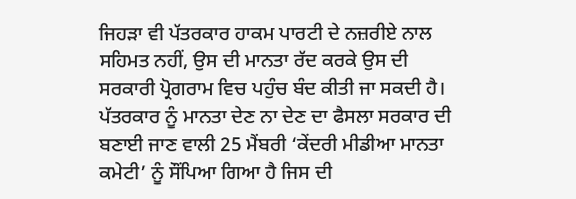ਜਿਹੜਾ ਵੀ ਪੱਤਰਕਾਰ ਹਾਕਮ ਪਾਰਟੀ ਦੇ ਨਜ਼ਰੀਏ ਨਾਲ ਸਹਿਮਤ ਨਹੀਂ, ਉਸ ਦੀ ਮਾਨਤਾ ਰੱਦ ਕਰਕੇ ਉਸ ਦੀ ਸਰਕਾਰੀ ਪ੍ਰੋਗਰਾਮ ਵਿਚ ਪਹੁੰਚ ਬੰਦ ਕੀਤੀ ਜਾ ਸਕਦੀ ਹੈ। ਪੱਤਰਕਾਰ ਨੂੰ ਮਾਨਤਾ ਦੇਣ ਨਾ ਦੇਣ ਦਾ ਫੈਸਲਾ ਸਰਕਾਰ ਦੀ ਬਣਾਈ ਜਾਣ ਵਾਲੀ 25 ਮੈਂਬਰੀ ‘ਕੇਂਦਰੀ ਮੀਡੀਆ ਮਾਨਤਾ ਕਮੇਟੀ’ ਨੂੰ ਸੌਂਪਿਆ ਗਿਆ ਹੈ ਜਿਸ ਦੀ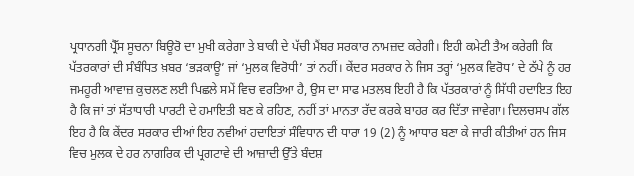ਪ੍ਰਧਾਨਗੀ ਪ੍ਰੈੱਸ ਸੂਚਨਾ ਬਿਊਰੋ ਦਾ ਮੁਖੀ ਕਰੇਗਾ ਤੇ ਬਾਕੀ ਦੇ ਪੱਚੀ ਮੈਂਬਰ ਸਰਕਾਰ ਨਾਮਜ਼ਦ ਕਰੇਗੀ। ਇਹੀ ਕਮੇਟੀ ਤੈਅ ਕਰੇਗੀ ਕਿ ਪੱਤਰਕਾਰਾਂ ਦੀ ਸੰਬੰਧਿਤ ਖ਼ਬਰ ‘ਭੜਕਾਊ’ ਜਾਂ ‘ਮੁਲਕ ਵਿਰੋਧੀ’ ਤਾਂ ਨਹੀਂ। ਕੇਂਦਰ ਸਰਕਾਰ ਨੇ ਜਿਸ ਤਰ੍ਹਾਂ ‘ਮੁਲਕ ਵਿਰੋਧ’ ਦੇ ਠੱਪੇ ਨੂੰ ਹਰ ਜਮਹੂਰੀ ਆਵਾਜ਼ ਕੁਚਲਣ ਲਈ ਪਿਛਲੇ ਸਮੇਂ ਵਿਚ ਵਰਤਿਆ ਹੈ, ਉਸ ਦਾ ਸਾਫ ਮਤਲਬ ਇਹੀ ਹੈ ਕਿ ਪੱਤਰਕਾਰਾਂ ਨੂੰ ਸਿੱਧੀ ਹਦਾਇਤ ਇਹ ਹੈ ਕਿ ਜਾਂ ਤਾਂ ਸੱਤਾਧਾਰੀ ਪਾਰਟੀ ਦੇ ਹਮਾਇਤੀ ਬਣ ਕੇ ਰਹਿਣ, ਨਹੀਂ ਤਾਂ ਮਾਨਤਾ ਰੱਦ ਕਰਕੇ ਬਾਹਰ ਕਰ ਦਿੱਤਾ ਜਾਵੇਗਾ। ਦਿਲਚਸਪ ਗੱਲ ਇਹ ਹੈ ਕਿ ਕੇਂਦਰ ਸਰਕਾਰ ਦੀਆਂ ਇਹ ਨਵੀਆਂ ਹਦਾਇਤਾਂ ਸੰਵਿਧਾਨ ਦੀ ਧਾਰਾ 19 (2) ਨੂੰ ਆਧਾਰ ਬਣਾ ਕੇ ਜਾਰੀ ਕੀਤੀਆਂ ਹਨ ਜਿਸ ਵਿਚ ਮੁਲਕ ਦੇ ਹਰ ਨਾਗਰਿਕ ਦੀ ਪ੍ਰਗਟਾਵੇ ਦੀ ਆਜ਼ਾਦੀ ਉੱਤੇ ਬੰਦਸ਼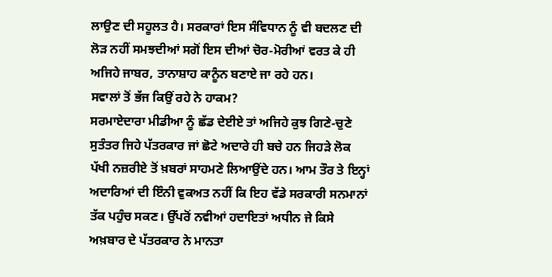ਲਾਉਣ ਦੀ ਸਹੂਲਤ ਹੈ। ਸਰਕਾਰਾਂ ਇਸ ਸੰਵਿਧਾਨ ਨੂੰ ਵੀ ਬਦਲਣ ਦੀ ਲੋੜ ਨਹੀਂ ਸਮਝਦੀਆਂ ਸਗੋਂ ਇਸ ਦੀਆਂ ਚੋਰ-ਮੋਰੀਆਂ ਵਰਤ ਕੇ ਹੀ ਅਜਿਹੇ ਜਾਬਰ, ਤਾਨਾਸ਼ਾਹ ਕਾਨੂੰਨ ਬਣਾਏ ਜਾ ਰਹੇ ਹਨ।
ਸਵਾਲਾਂ ਤੋਂ ਭੱਜ ਕਿਉਂ ਰਹੇ ਨੇ ਹਾਕਮ?
ਸਰਮਾਏਦਾਰਾ ਮੀਡੀਆ ਨੂੰ ਛੱਡ ਦੇਈਏ ਤਾਂ ਅਜਿਹੇ ਕੁਝ ਗਿਣੇ-ਚੁਣੇ ਸੁਤੰਤਰ ਜਿਹੇ ਪੱਤਰਕਾਰ ਜਾਂ ਛੋਟੇ ਅਦਾਰੇ ਹੀ ਬਚੇ ਹਨ ਜਿਹੜੇ ਲੋਕ ਪੱਖੀ ਨਜ਼ਰੀਏ ਤੋਂ ਖ਼ਬਰਾਂ ਸਾਹਮਣੇ ਲਿਆਉਂਦੇ ਹਨ। ਆਮ ਤੌਰ ਤੇ ਇਨ੍ਹਾਂ ਅਦਾਰਿਆਂ ਦੀ ਇੰਨੀ ਵੁਕਅਤ ਨਹੀਂ ਕਿ ਇਹ ਵੱਡੇ ਸਰਕਾਰੀ ਸਨਮਾਨਾਂ ਤੱਕ ਪਹੁੰਚ ਸਕਣ। ਉੱਪਰੋਂ ਨਵੀਆਂ ਹਦਾਇਤਾਂ ਅਧੀਨ ਜੇ ਕਿਸੇ ਅਖ਼ਬਾਰ ਦੇ ਪੱਤਰਕਾਰ ਨੇ ਮਾਨਤਾ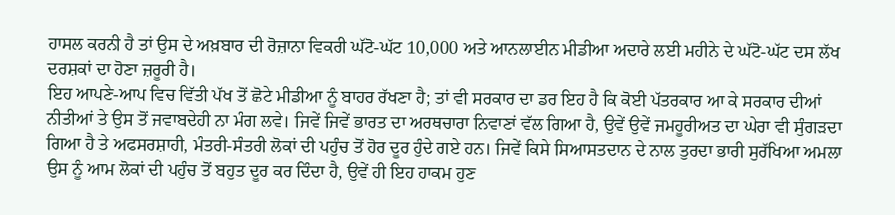ਹਾਸਲ ਕਰਨੀ ਹੈ ਤਾਂ ਉਸ ਦੇ ਅਖ਼ਬਾਰ ਦੀ ਰੋਜ਼ਾਨਾ ਵਿਕਰੀ ਘੱਟੋ-ਘੱਟ 10,000 ਅਤੇ ਆਨਲਾਈਨ ਮੀਡੀਆ ਅਦਾਰੇ ਲਈ ਮਹੀਨੇ ਦੇ ਘੱਟੋ-ਘੱਟ ਦਸ ਲੱਖ ਦਰਸ਼ਕਾਂ ਦਾ ਹੋਣਾ ਜ਼ਰੂਰੀ ਹੈ।
ਇਹ ਆਪਣੇ-ਆਪ ਵਿਚ ਵਿੱਤੀ ਪੱਖ ਤੋਂ ਛੋਟੇ ਮੀਡੀਆ ਨੂੰ ਬਾਹਰ ਰੱਖਣਾ ਹੈ; ਤਾਂ ਵੀ ਸਰਕਾਰ ਦਾ ਡਰ ਇਹ ਹੈ ਕਿ ਕੋਈ ਪੱਤਰਕਾਰ ਆ ਕੇ ਸਰਕਾਰ ਦੀਆਂ ਨੀਤੀਆਂ ਤੇ ਉਸ ਤੋਂ ਜਵਾਬਦੇਹੀ ਨਾ ਮੰਗ ਲਵੇ। ਜਿਵੇਂ ਜਿਵੇਂ ਭਾਰਤ ਦਾ ਅਰਥਚਾਰਾ ਨਿਵਾਣਾਂ ਵੱਲ ਗਿਆ ਹੈ, ਉਵੇਂ ਉਵੇਂ ਜਮਹੂਰੀਅਤ ਦਾ ਘੇਰਾ ਵੀ ਸੁੰਗੜਦਾ ਗਿਆ ਹੈ ਤੇ ਅਫਸਰਸ਼ਾਹੀ, ਮੰਤਰੀ-ਸੰਤਰੀ ਲੋਕਾਂ ਦੀ ਪਹੁੰਚ ਤੋਂ ਹੋਰ ਦੂਰ ਹੁੰਦੇ ਗਏ ਹਨ। ਜਿਵੇਂ ਕਿਸੇ ਸਿਆਸਤਦਾਨ ਦੇ ਨਾਲ ਤੁਰਦਾ ਭਾਰੀ ਸੁਰੱਖਿਆ ਅਮਲਾ ਉਸ ਨੂੰ ਆਮ ਲੋਕਾਂ ਦੀ ਪਹੁੰਚ ਤੋਂ ਬਹੁਤ ਦੂਰ ਕਰ ਦਿੰਦਾ ਹੈ, ਉਵੇਂ ਹੀ ਇਹ ਹਾਕਮ ਹੁਣ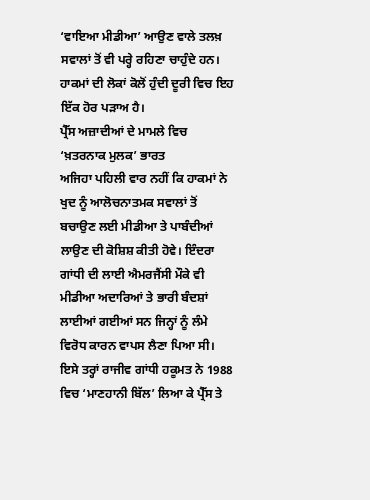‘ਵਾਇਆ ਮੀਡੀਆ’ ਆਉਣ ਵਾਲੇ ਤਲਖ਼ ਸਵਾਲਾਂ ਤੋਂ ਵੀ ਪਰ੍ਹੇ ਰਹਿਣਾ ਚਾਹੁੰਦੇ ਹਨ। ਹਾਕਮਾਂ ਦੀ ਲੋਕਾਂ ਕੋਲੋਂ ਹੁੰਦੀ ਦੂਰੀ ਵਿਚ ਇਹ ਇੱਕ ਹੋਰ ਪੜਾਅ ਹੈ।
ਪ੍ਰੈੱਸ ਅਜ਼ਾਦੀਆਂ ਦੇ ਮਾਮਲੇ ਵਿਚ ‘ਖ਼ਤਰਨਾਕ ਮੁਲਕ’ ਭਾਰਤ
ਅਜਿਹਾ ਪਹਿਲੀ ਵਾਰ ਨਹੀਂ ਕਿ ਹਾਕਮਾਂ ਨੇ ਖੁਦ ਨੂੰ ਆਲੋਚਨਾਤਮਕ ਸਵਾਲਾਂ ਤੋਂ ਬਚਾਉਣ ਲਈ ਮੀਡੀਆ ਤੇ ਪਾਬੰਦੀਆਂ ਲਾਉਣ ਦੀ ਕੋਸ਼ਿਸ਼ ਕੀਤੀ ਹੋਵੇ। ਇੰਦਰਾ ਗਾਂਧੀ ਦੀ ਲਾਈ ਐਮਰਜੈਂਸੀ ਮੌਕੇ ਵੀ ਮੀਡੀਆ ਅਦਾਰਿਆਂ ਤੇ ਭਾਰੀ ਬੰਦਸ਼ਾਂ ਲਾਈਆਂ ਗਈਆਂ ਸਨ ਜਿਨ੍ਹਾਂ ਨੂੰ ਲੰਮੇ ਵਿਰੋਧ ਕਾਰਨ ਵਾਪਸ ਲੈਣਾ ਪਿਆ ਸੀ। ਇਸੇ ਤਰ੍ਹਾਂ ਰਾਜੀਵ ਗਾਂਧੀ ਹਕੂਮਤ ਨੇ 1988 ਵਿਚ ‘ਮਾਣਹਾਨੀ ਬਿੱਲ’ ਲਿਆ ਕੇ ਪ੍ਰੈੱਸ ਤੇ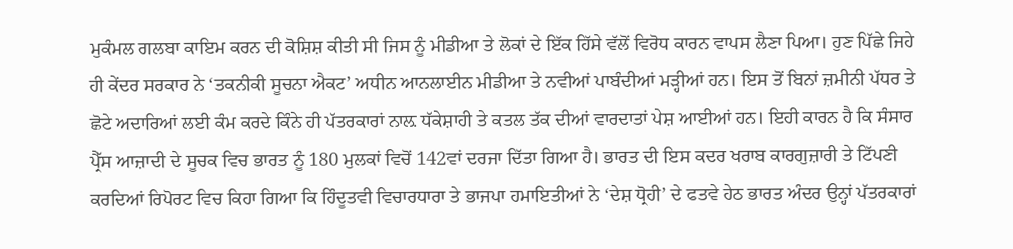ਮੁਕੰਮਲ ਗਲਬਾ ਕਾਇਮ ਕਰਨ ਦੀ ਕੋਸ਼ਿਸ਼ ਕੀਤੀ ਸੀ ਜਿਸ ਨੂੰ ਮੀਡੀਆ ਤੇ ਲੋਕਾਂ ਦੇ ਇੱਕ ਹਿੱਸੇ ਵੱਲੋਂ ਵਿਰੋਧ ਕਾਰਨ ਵਾਪਸ ਲੈਣਾ ਪਿਆ। ਹੁਣ ਪਿੱਛੇ ਜਿਹੇ ਹੀ ਕੇਂਦਰ ਸਰਕਾਰ ਨੇ ‘ਤਕਨੀਕੀ ਸੂਚਨਾ ਐਕਟ’ ਅਧੀਨ ਆਨਲਾਈਨ ਮੀਡੀਆ ਤੇ ਨਵੀਆਂ ਪਾਬੰਦੀਆਂ ਮੜ੍ਹੀਆਂ ਹਨ। ਇਸ ਤੋਂ ਬਿਨਾਂ ਜ਼ਮੀਨੀ ਪੱਧਰ ਤੇ ਛੋਟੇ ਅਦਾਰਿਆਂ ਲਈ ਕੰਮ ਕਰਦੇ ਕਿੰਨੇ ਹੀ ਪੱਤਰਕਾਰਾਂ ਨਾਲ਼ ਧੱਕੇਸ਼ਾਹੀ ਤੇ ਕਤਲ ਤੱਕ ਦੀਆਂ ਵਾਰਦਾਤਾਂ ਪੇਸ਼ ਆਈਆਂ ਹਨ। ਇਹੀ ਕਾਰਨ ਹੈ ਕਿ ਸੰਸਾਰ ਪ੍ਰੈੱਸ ਆਜ਼ਾਦੀ ਦੇ ਸੂਚਕ ਵਿਚ ਭਾਰਤ ਨੂੰ 180 ਮੁਲਕਾਂ ਵਿਚੋਂ 142ਵਾਂ ਦਰਜਾ ਦਿੱਤਾ ਗਿਆ ਹੈ। ਭਾਰਤ ਦੀ ਇਸ ਕਦਰ ਖਰਾਬ ਕਾਰਗੁਜ਼ਾਰੀ ਤੇ ਟਿੱਪਣੀ ਕਰਦਿਆਂ ਰਿਪੋਰਟ ਵਿਚ ਕਿਹਾ ਗਿਆ ਕਿ ਹਿੰਦੂਤਵੀ ਵਿਚਾਰਧਾਰਾ ਤੇ ਭਾਜਪਾ ਹਮਾਇਤੀਆਂ ਨੇ ‘ਦੇਸ਼ ਧ੍ਰੋਹੀ’ ਦੇ ਫਤਵੇ ਹੇਠ ਭਾਰਤ ਅੰਦਰ ਉਨ੍ਹਾਂ ਪੱਤਰਕਾਰਾਂ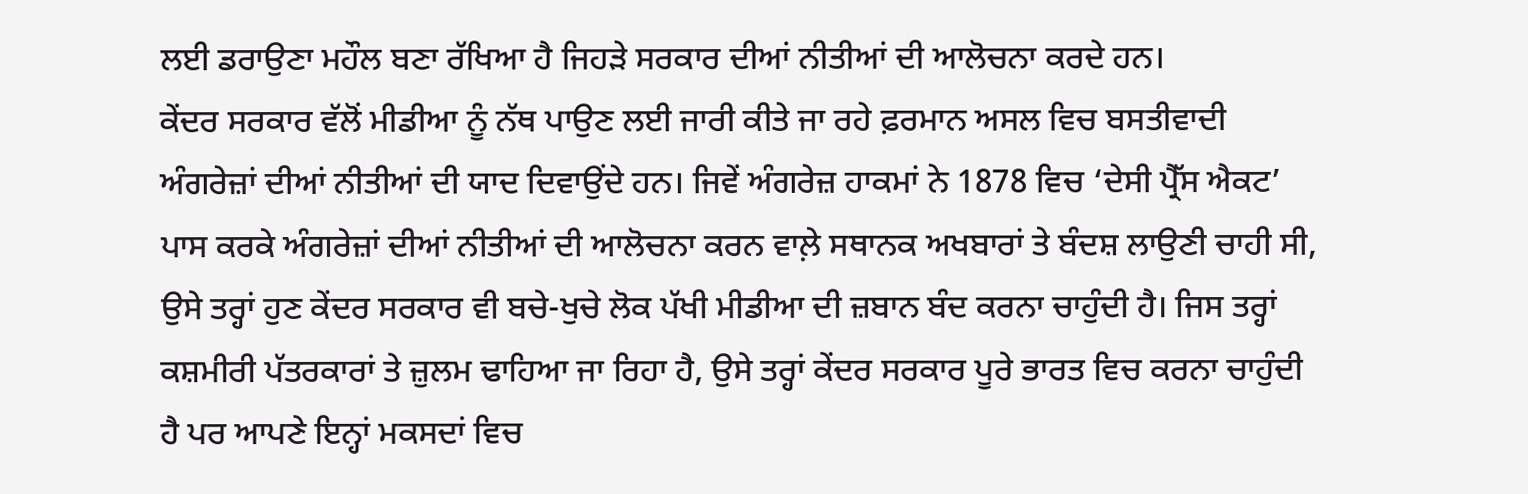ਲਈ ਡਰਾਉਣਾ ਮਹੌਲ ਬਣਾ ਰੱਖਿਆ ਹੈ ਜਿਹੜੇ ਸਰਕਾਰ ਦੀਆਂ ਨੀਤੀਆਂ ਦੀ ਆਲੋਚਨਾ ਕਰਦੇ ਹਨ।
ਕੇਂਦਰ ਸਰਕਾਰ ਵੱਲੋਂ ਮੀਡੀਆ ਨੂੰ ਨੱਥ ਪਾਉਣ ਲਈ ਜਾਰੀ ਕੀਤੇ ਜਾ ਰਹੇ ਫ਼ਰਮਾਨ ਅਸਲ ਵਿਚ ਬਸਤੀਵਾਦੀ ਅੰਗਰੇਜ਼ਾਂ ਦੀਆਂ ਨੀਤੀਆਂ ਦੀ ਯਾਦ ਦਿਵਾਉਂਦੇ ਹਨ। ਜਿਵੇਂ ਅੰਗਰੇਜ਼ ਹਾਕਮਾਂ ਨੇ 1878 ਵਿਚ ‘ਦੇਸੀ ਪ੍ਰੈੱਸ ਐਕਟ’ ਪਾਸ ਕਰਕੇ ਅੰਗਰੇਜ਼ਾਂ ਦੀਆਂ ਨੀਤੀਆਂ ਦੀ ਆਲੋਚਨਾ ਕਰਨ ਵਾਲ਼ੇ ਸਥਾਨਕ ਅਖਬਾਰਾਂ ਤੇ ਬੰਦਸ਼ ਲਾਉਣੀ ਚਾਹੀ ਸੀ, ਉਸੇ ਤਰ੍ਹਾਂ ਹੁਣ ਕੇਂਦਰ ਸਰਕਾਰ ਵੀ ਬਚੇ-ਖੁਚੇ ਲੋਕ ਪੱਖੀ ਮੀਡੀਆ ਦੀ ਜ਼ਬਾਨ ਬੰਦ ਕਰਨਾ ਚਾਹੁੰਦੀ ਹੈ। ਜਿਸ ਤਰ੍ਹਾਂ ਕਸ਼ਮੀਰੀ ਪੱਤਰਕਾਰਾਂ ਤੇ ਜ਼ੁਲਮ ਢਾਹਿਆ ਜਾ ਰਿਹਾ ਹੈ, ਉਸੇ ਤਰ੍ਹਾਂ ਕੇਂਦਰ ਸਰਕਾਰ ਪੂਰੇ ਭਾਰਤ ਵਿਚ ਕਰਨਾ ਚਾਹੁੰਦੀ ਹੈ ਪਰ ਆਪਣੇ ਇਨ੍ਹਾਂ ਮਕਸਦਾਂ ਵਿਚ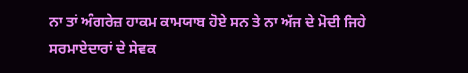ਨਾ ਤਾਂ ਅੰਗਰੇਜ਼ ਹਾਕਮ ਕਾਮਯਾਬ ਹੋਏ ਸਨ ਤੇ ਨਾ ਅੱਜ ਦੇ ਮੋਦੀ ਜਿਹੇ ਸਰਮਾਏਦਾਰਾਂ ਦੇ ਸੇਵਕ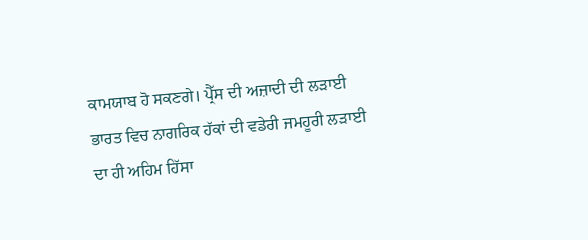ਕਾਮਯਾਬ ਹੋ ਸਕਣਗੇ। ਪ੍ਰੈੱਸ ਦੀ ਅਜ਼ਾਦੀ ਦੀ ਲੜਾਈ ਭਾਰਤ ਵਿਚ ਨਾਗਰਿਕ ਹੱਕਾਂ ਦੀ ਵਡੇਰੀ ਜਮਹੂਰੀ ਲੜਾਈ ਦਾ ਹੀ ਅਹਿਮ ਹਿੱਸਾ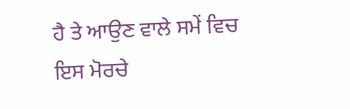ਹੈ ਤੇ ਆਉਣ ਵਾਲੇ ਸਮੇਂ ਵਿਚ ਇਸ ਮੋਰਚੇ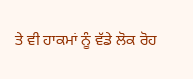ਤੇ ਵੀ ਹਾਕਮਾਂ ਨੂੰ ਵੱਡੇ ਲੋਕ ਰੋਹ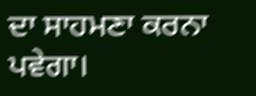ਦਾ ਸਾਹਮਣਾ ਕਰਨਾ ਪਵੇਗਾ।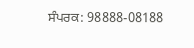ਸੰਪਰਕ: 98888-08188